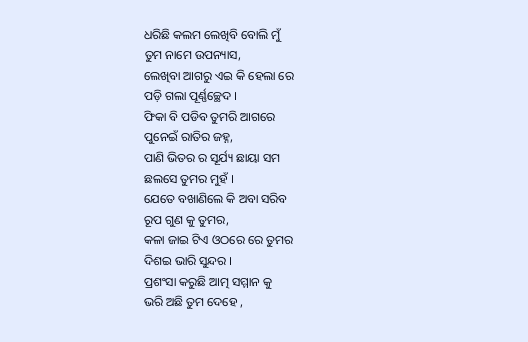ଧରିଛି କଲମ ଲେଖିବି ବୋଲି ମୁଁ
ତୁମ ନାମେ ଉପନ୍ୟାସ,
ଲେଖିବା ଆଗରୁ ଏଇ କି ହେଲା ରେ
ପଡ଼ି ଗଲା ପୂର୍ଣ୍ଣଚ୍ଛେଦ ।
ଫିକା ବି ପଡିବ ତୁମରି ଆଗରେ
ପୁନେଇଁ ରାତିର ଜହ୍ନ,
ପାଣି ଭିତର ର ସୂର୍ଯ୍ୟ ଛାୟା ସମ
ଛଲସେ ତୁମର ମୁହଁ ।
ଯେତେ ବଖାଣିଲେ କି ଅବା ସରିବ
ରୂପ ଗୁଣ କୁ ତୁମର,
କଳା ଜାଇ ଟିଏ ଓଠରେ ରେ ତୁମର
ଦିଶଇ ଭାରି ସୁନ୍ଦର ।
ପ୍ରଶଂସା କରୁଛି ଆତ୍ମ ସମ୍ମାନ କୁ
ଭରି ଅଛି ତୁମ ଦେହେ ,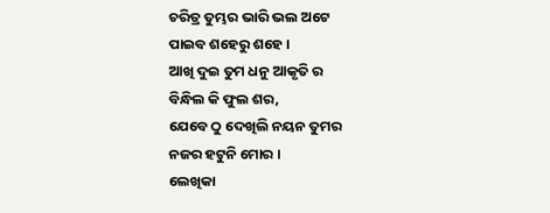ଚରିତ୍ର ତୁମ୍ଭର ଭାରି ଭଲ ଅଟେ
ପାଇବ ଶହେରୁ ଶହେ ।
ଆଖି ଦୁଇ ତୁମ ଧନୁ ଆକୃତି ର
ବିନ୍ଧିଲ କି ଫୁଲ ଶର,
ଯେବେ ଠୁ ଦେଖିଲି ନୟନ ତୁମର
ନଜର ହଟୁନି ମୋର ।
ଲେଖିକା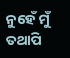ନୁହେଁ ମୁଁ ତଥାପି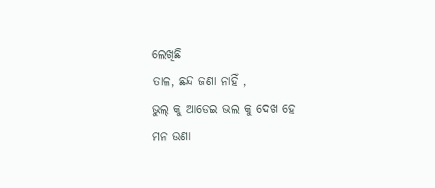ଲେଖିଛି
ତାଳ, ଛନ୍ଦ ଜଣା ନାହିଁ ,
ଭୁଲ୍ କୁ ଆଡେଇ ଭଲ କୁ ଦେଖ ହେ
ମନ ଉଣା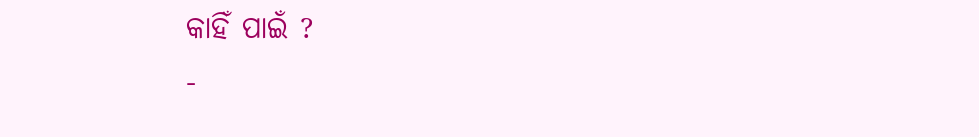କାହିଁ ପାଇଁ ?
-